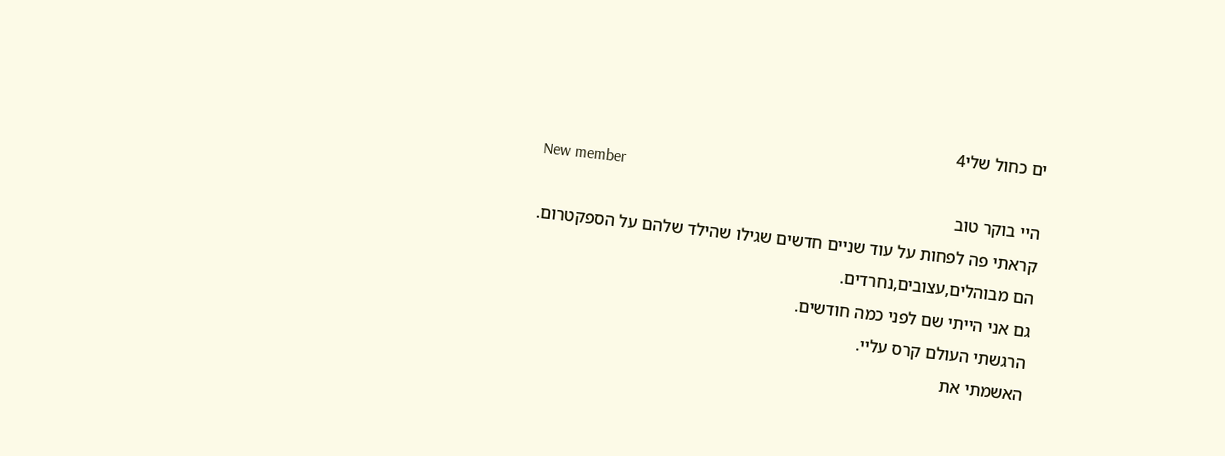ים כחול שלי4
New member
היי בוקר טוב
קראתי פה לפחות על עוד שניים חדשים שגילו שהילד שלהם על הספקטרום.
הם מבוהלים,עצובים,נחרדים.
גם אני הייתי שם לפני כמה חודשים.
הרגשתי העולם קרס עליי.
האשמתי את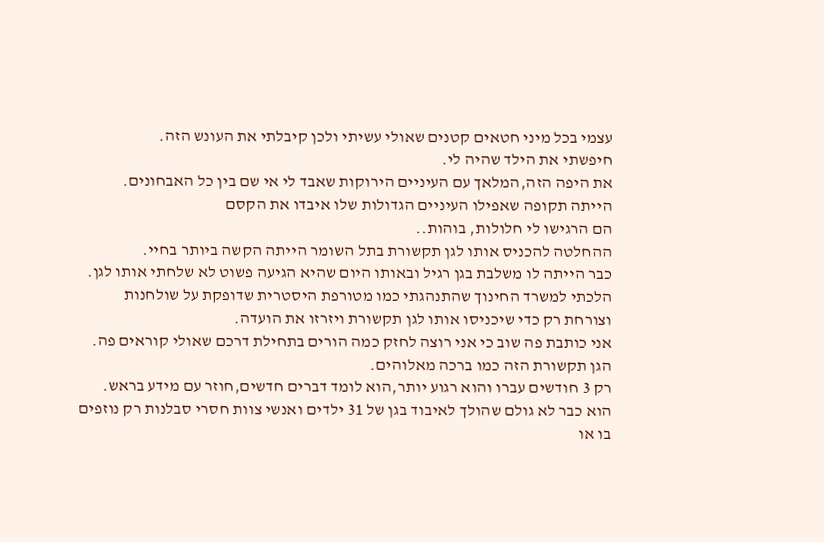עצמי בכל מיני חטאים קטנים שאולי עשיתי ולכן קיבלתי את העונש הזה.
חיפשתי את הילד שהיה לי.
את היפה הזה,המלאך עם העיניים הירוקות שאבד לי אי שם בין כל האבחונים.
הייתה תקופה שאפילו העיניים הגדולות שלו איבדו את הקסם
הם הרגישו לי חלולות, בוהות..
ההחלטה להכניס אותו לגן תקשורת בתל השומר הייתה הקשה ביותר בחיי.
כבר הייתה לו משלבת בגן רגיל ובאותו היום שהיא הגיעה פשוט לא שלחתי אותו לגן.
הלכתי למשרד החינוך שהתנהגתי כמו מטורפת היסטרית שדופקת על שולחנות וצורחת רק כדי שיכניסו אותו לגן תקשורת ויזרזו את הועדה.
אני כותבת פה שוב כי אני רוצה לחזק כמה הורים בתחילת דרכם שאולי קוראים פה.
הגן תקשורת הזה כמו ברכה מאלוהים.
רק 3 חודשים עברו והוא רגוע יותר,הוא לומד דברים חדשים,חוזר עם מידע בראש.
הוא כבר לא גולם שהולך לאיבוד בגן של 31 ילדים ואנשי צוות חסרי סבלנות רק נוזפים בו או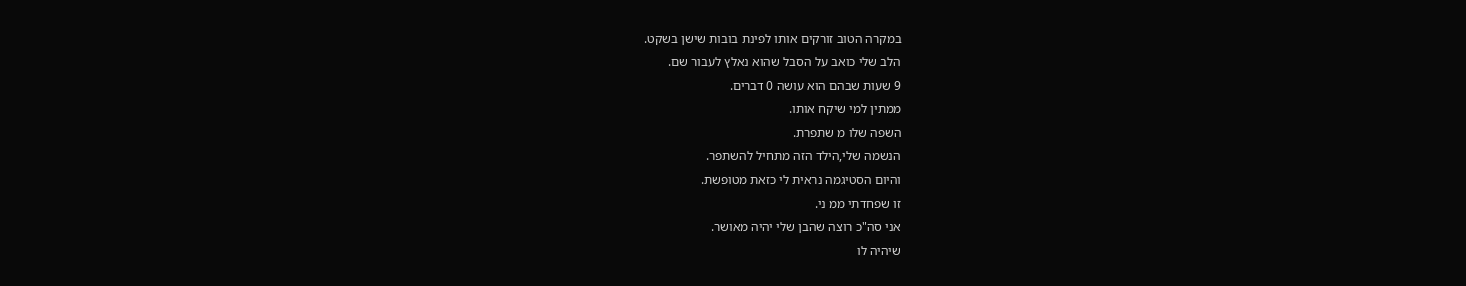במקרה הטוב זורקים אותו לפינת בובות שישן בשקט.
הלב שלי כואב על הסבל שהוא נאלץ לעבור שם.
9 שעות שבהם הוא עושה 0 דברים.
ממתין למי שיקח אותו.
השפה שלו מ שתפרת.
הנשמה שלי,הילד הזה מתחיל להשתפר.
והיום הסטיגמה נראית לי כזאת מטופשת.
זו שפחדתי ממ ני.
אני סה"כ רוצה שהבן שלי יהיה מאושר.
שיהיה לו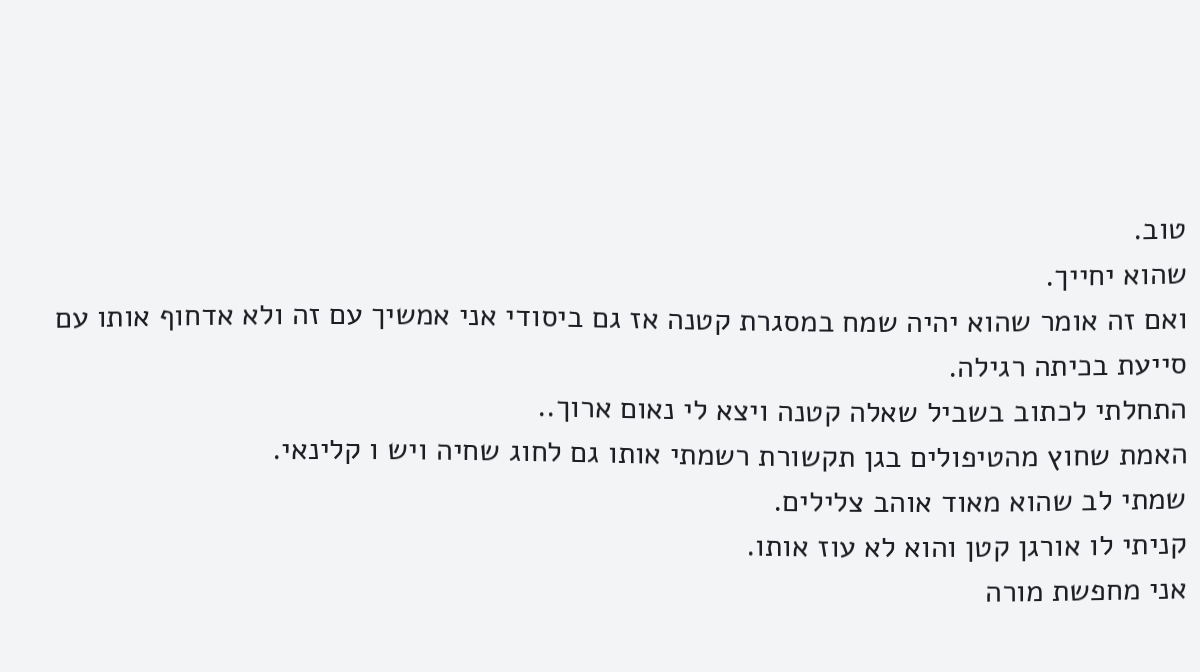טוב.
שהוא יחייך.
ואם זה אומר שהוא יהיה שמח במסגרת קטנה אז גם ביסודי אני אמשיך עם זה ולא אדחוף אותו עם סייעת בכיתה רגילה.
התחלתי לכתוב בשביל שאלה קטנה ויצא לי נאום ארוך..
האמת שחוץ מהטיפולים בגן תקשורת רשמתי אותו גם לחוג שחיה ויש ו קלינאי.
שמתי לב שהוא מאוד אוהב צלילים.
קניתי לו אורגן קטן והוא לא עוז אותו.
אני מחפשת מורה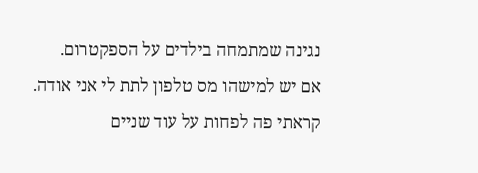נגינה שמתמחה בילדים על הספקטרום.
אם יש למישהו מס טלפון לתת לי אני אודה.
קראתי פה לפחות על עוד שניים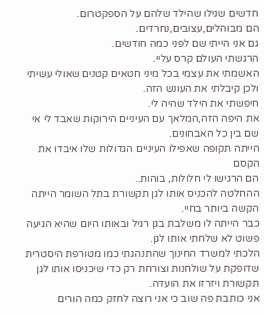חדשים שגילו שהילד שלהם על הספקטרום.
הם מבוהלים,עצובים,נחרדים.
גם אני הייתי שם לפני כמה חודשים.
הרגשתי העולם קרס עליי.
האשמתי את עצמי בכל מיני חטאים קטנים שאולי עשיתי ולכן קיבלתי את העונש הזה.
חיפשתי את הילד שהיה לי.
את היפה הזה,המלאך עם העיניים הירוקות שאבד לי אי שם בין כל האבחונים.
הייתה תקופה שאפילו העיניים הגדולות שלו איבדו את הקסם
הם הרגישו לי חלולות, בוהות..
ההחלטה להכניס אותו לגן תקשורת בתל השומר הייתה הקשה ביותר בחיי.
כבר הייתה לו משלבת בגן רגיל ובאותו היום שהיא הגיעה פשוט לא שלחתי אותו לגן.
הלכתי למשרד החינוך שהתנהגתי כמו מטורפת היסטרית שדופקת על שולחנות וצורחת רק כדי שיכניסו אותו לגן תקשורת ויזרזו את הועדה.
אני כותבת פה שוב כי אני רוצה לחזק כמה הורים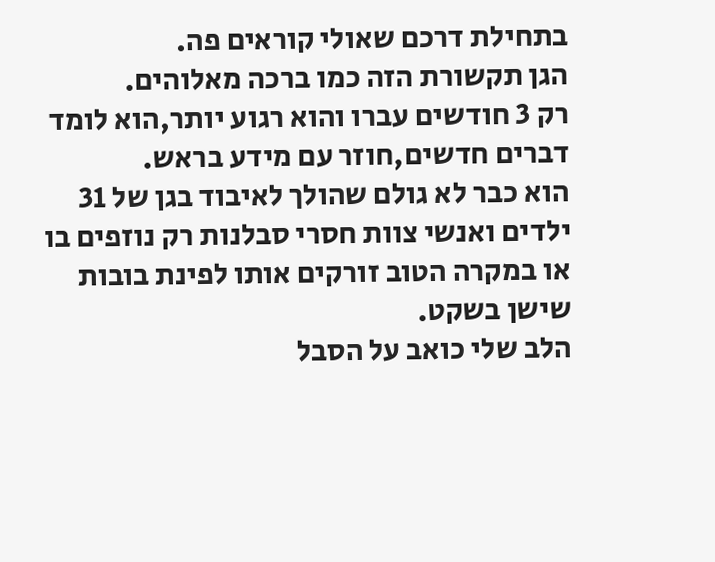בתחילת דרכם שאולי קוראים פה.
הגן תקשורת הזה כמו ברכה מאלוהים.
רק 3 חודשים עברו והוא רגוע יותר,הוא לומד דברים חדשים,חוזר עם מידע בראש.
הוא כבר לא גולם שהולך לאיבוד בגן של 31 ילדים ואנשי צוות חסרי סבלנות רק נוזפים בו או במקרה הטוב זורקים אותו לפינת בובות שישן בשקט.
הלב שלי כואב על הסבל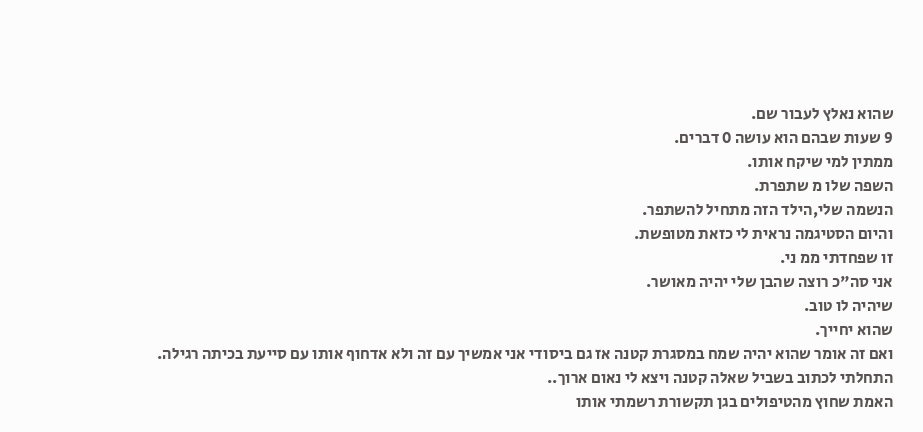שהוא נאלץ לעבור שם.
9 שעות שבהם הוא עושה 0 דברים.
ממתין למי שיקח אותו.
השפה שלו מ שתפרת.
הנשמה שלי,הילד הזה מתחיל להשתפר.
והיום הסטיגמה נראית לי כזאת מטופשת.
זו שפחדתי ממ ני.
אני סה"כ רוצה שהבן שלי יהיה מאושר.
שיהיה לו טוב.
שהוא יחייך.
ואם זה אומר שהוא יהיה שמח במסגרת קטנה אז גם ביסודי אני אמשיך עם זה ולא אדחוף אותו עם סייעת בכיתה רגילה.
התחלתי לכתוב בשביל שאלה קטנה ויצא לי נאום ארוך..
האמת שחוץ מהטיפולים בגן תקשורת רשמתי אותו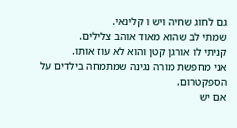גם לחוג שחיה ויש ו קלינאי.
שמתי לב שהוא מאוד אוהב צלילים.
קניתי לו אורגן קטן והוא לא עוז אותו.
אני מחפשת מורה נגינה שמתמחה בילדים על הספקטרום.
אם יש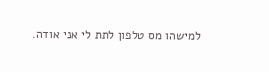למישהו מס טלפון לתת לי אני אודה.